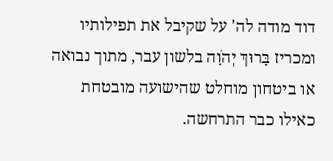דוד מודה לה' על שקיבל את תפילותיו ומכריז בָּרוּךְ יְהֹוָה בלשון עבר, מתוך נבואה או ביטחון מוחלט שהישועה מובטחת כאילו כבר התרחשה.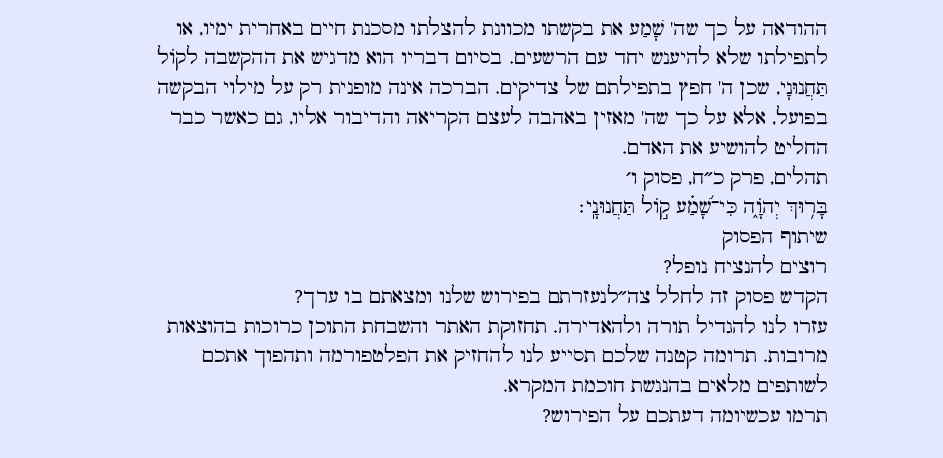ההודאה על כך שה' שָׁמַע את בקשתו מכוונת להצלתו מסכנת חיים באחרית ימיו, או לתפילתו שלא להיענש יחד עם הרשעים. בסיום דבריו הוא מדגיש את ההקשבה לקוֹל תַּחֲנוּנָי, שכן ה' חפץ בתפילתם של צדיקים. הברכה אינה מופנית רק על מילוי הבקשה בפועל, אלא על כך שה' מאזין באהבה לעצם הקריאה והדיבור אליו, גם כאשר כבר החליט להושיע את האדם.
תהלים, פרק כ״ח, פסוק ו׳
בָּר֥וּךְ יְהֹוָ֑ה כִּי־שָׁ֝מַ֗ע ק֣וֹל תַּחֲנוּנָֽי׃
שיתוף הפסוק
רוצים להנציח נופל?
הקדש פסוק זה לחלל צה״לנעזרתם בפירוש שלנו ומצאתם בו ערך?
עזרו לנו להגדיל תורה ולהאדירה. תחזוקת האתר והשבחת התוכן כרוכות בהוצאות מרובות. תרומה קטנה שלכם תסייע לנו להחזיק את הפלטפורמה ותהפוך אתכם לשותפים מלאים בהנגשת חוכמת המקרא.
תרמו עכשיומה דעתכם על הפירוש?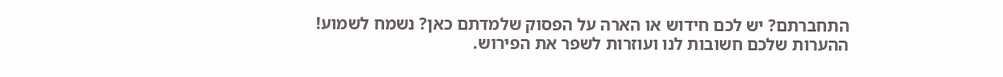התחברתם? יש לכם חידוש או הארה על הפסוק שלמדתם כאן? נשמח לשמוע!
ההערות שלכם חשובות לנו ועוזרות לשפר את הפירוש.